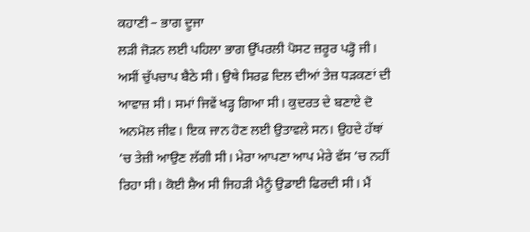ਕਹਾਣੀ – ਭਾਗ ਦੂਜਾ
ਲੜੀ ਜੋੜਨ ਲਈ ਪਹਿਲਾ ਭਾਗ ਉੱਪਰਲੀ ਪੋਸਟ ਜ਼ਰੂਰ ਪੜ੍ਹੋ ਜੀ।
ਅਸੀਂ ਚੁੱਪਚਾਪ ਬੈਠੇ ਸੀ। ਉਥੇ ਸਿਰਫ਼ ਦਿਲ ਦੀਆਂ ਤੇਜ਼ ਧੜਕਣਾਂ ਦੀ ਆਵਾਜ਼ ਸੀ। ਸਮਾਂ ਜਿਵੇਂ ਖੜ੍ਹ ਗਿਆ ਸੀ। ਕੁਦਰਤ ਦੇ ਬਣਾਏ ਦੋ ਅਨਮੋਲ ਜੀਵ। ਇਕ ਜਾਨ ਹੋਣ ਲਈ ਉਤਾਵਲੇ ਸਨ। ਉਹਦੇ ਹੱਥਾਂ ’ਚ ਤੇਜ਼ੀ ਆਉਣ ਲੱਗੀ ਸੀ। ਮੇਰਾ ਆਪਣਾ ਆਪ ਮੇਰੇ ਵੱਸ ’ਚ ਨਹੀਂ ਰਿਹਾ ਸੀ। ਕੋਈ ਸ਼ੈਅ ਸੀ ਜਿਹੜੀ ਮੈਨੂੰ ਉਡਾਈ ਫਿਰਦੀ ਸੀ। ਮੈਂ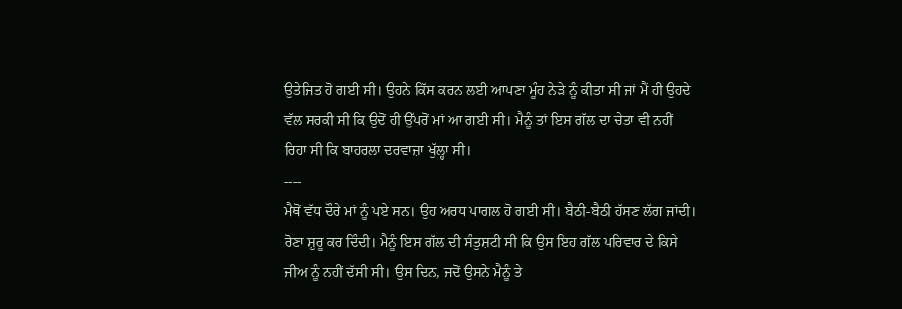ਉਤੇਜਿਤ ਹੋ ਗਈ ਸੀ। ਉਹਨੇ ਕਿੱਸ ਕਰਨ ਲਈ ਆਪਣਾ ਮੂੰਹ ਨੇੜੇ ਨੂੰ ਕੀਤਾ ਸੀ ਜਾਂ ਮੈਂ ਹੀ ਉਹਦੇ ਵੱਲ ਸਰਕੀ ਸੀ ਕਿ ਉਦੋਂ ਹੀ ਉੱਪਰੋਂ ਮਾਂ ਆ ਗਈ ਸੀ। ਮੈਨੂੰ ਤਾਂ ਇਸ ਗੱਲ ਦਾ ਚੇਤਾ ਵੀ ਨਹੀਂ ਰਿਹਾ ਸੀ ਕਿ ਬਾਹਰਲਾ ਦਰਵਾਜ਼ਾ ਖੁੱਲ੍ਹਾ ਸੀ।
----
ਮੈਥੋਂ ਵੱਧ ਦੌਰੇ ਮਾਂ ਨੂੰ ਪਏ ਸਨ। ਉਹ ਅਰਧ ਪਾਗਲ ਹੋ ਗਈ ਸੀ। ਬੈਠੀ-ਬੈਠੀ ਹੱਸਣ ਲੱਗ ਜਾਂਦੀ। ਰੋਣਾ ਸ਼ੁਰੂ ਕਰ ਦਿੰਦੀ। ਮੈਨੂੰ ਇਸ ਗੱਲ ਦੀ ਸੰਤੁਸ਼ਟੀ ਸੀ ਕਿ ਉਸ ਇਹ ਗੱਲ ਪਰਿਵਾਰ ਦੇ ਕਿਸੇ ਜੀਅ ਨੂੰ ਨਹੀਂ ਦੱਸੀ ਸੀ। ਉਸ ਦਿਨ, ਜਦੋਂ ਉਸਨੇ ਮੈਨੂੰ ਤੇ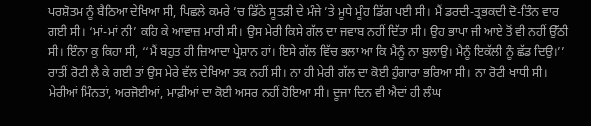ਪਰਸ਼ੋਤਮ ਨੂੰ ਬੈਠਿਆ ਦੇਖਿਆ ਸੀ, ਪਿਛਲੇ ਕਮਰੇ ’ਚ ਡਿੱਠੇ ਸੂਤੜੀ ਦੇ ਮੰਜੇ ’ਤੇ ਮੂਧੇ ਮੂੰਹ ਡਿੱਗ ਪਈ ਸੀ। ਮੈਂ ਡਰਦੀ-ਤ੍ਰਭਕਦੀ ਦੋ-ਤਿੰਨ ਵਾਰ ਗਈ ਸੀ। ‘ਮਾਂ-ਮਾਂ ਨੀ’ ਕਹਿ ਕੇ ਆਵਾਜ਼ ਮਾਰੀ ਸੀ। ਉਸ ਮੇਰੀ ਕਿਸੇ ਗੱਲ ਦਾ ਜਵਾਬ ਨਹੀਂ ਦਿੱਤਾ ਸੀ। ਉਹ ਭਾਪਾ ਜੀ ਆਏ ਤੋਂ ਵੀ ਨਹੀਂ ਉੱਠੀ ਸੀ। ਇੰਨਾ ਕੁ ਕਿਹਾ ਸੀ, ‘‘ਮੈਂ ਬਹੁਤ ਹੀ ਜ਼ਿਆਦਾ ਪ੍ਰੇਸ਼ਾਨ ਹਾਂ। ਇਸੇ ਗੱਲ ਵਿੱਚ ਭਲਾ ਆ ਕਿ ਮੈਨੂੰ ਨਾ ਬੁਲਾਉ। ਮੈਨੂੰ ਇਕੱਲੀ ਨੂੰ ਛੱਡ ਦਿਉ।’’ ਰਾਤੀਂ ਰੋਟੀ ਲੈ ਕੇ ਗਈ ਤਾਂ ਉਸ ਮੇਰੇ ਵੱਲ ਦੇਖਿਆ ਤਕ ਨਹੀਂ ਸੀ। ਨਾ ਹੀ ਮੇਰੀ ਗੱਲ ਦਾ ਕੋਈ ਹੁੰਗਾਰਾ ਭਰਿਆ ਸੀ। ਨਾ ਰੋਟੀ ਖਾਧੀ ਸੀ। ਮੇਰੀਆਂ ਮਿੰਨਤਾਂ, ਅਰਜੋਈਆਂ, ਮਾਫ਼ੀਆਂ ਦਾ ਕੋਈ ਅਸਰ ਨਹੀਂ ਹੋਇਆ ਸੀ। ਦੂਜਾ ਦਿਨ ਵੀ ਐਦਾਂ ਹੀ ਲੰਘ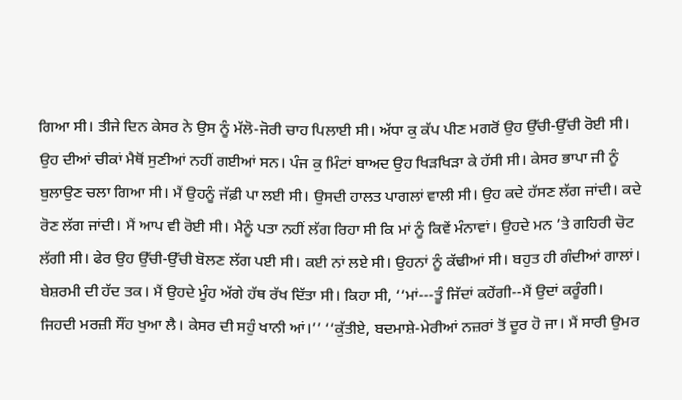ਗਿਆ ਸੀ। ਤੀਜੇ ਦਿਨ ਕੇਸਰ ਨੇ ਉਸ ਨੂੰ ਮੱਲੋ-ਜੋਰੀ ਚਾਹ ਪਿਲਾਈ ਸੀ। ਅੱਧਾ ਕੁ ਕੱਪ ਪੀਣ ਮਗਰੋਂ ਉਹ ਉੱਚੀ-ਉੱਚੀ ਰੋਈ ਸੀ। ਉਹ ਦੀਆਂ ਚੀਕਾਂ ਮੈਥੋਂ ਸੁਣੀਆਂ ਨਹੀਂ ਗਈਆਂ ਸਨ। ਪੰਜ ਕੁ ਮਿੰਟਾਂ ਬਾਅਦ ਉਹ ਖਿੜਖਿੜਾ ਕੇ ਹੱਸੀ ਸੀ। ਕੇਸਰ ਭਾਪਾ ਜੀ ਨੂੰ ਬੁਲਾਉਣ ਚਲਾ ਗਿਆ ਸੀ। ਮੈਂ ਉਹਨੂੰ ਜੱਫ਼ੀ ਪਾ ਲਈ ਸੀ। ਉਸਦੀ ਹਾਲਤ ਪਾਗਲਾਂ ਵਾਲੀ ਸੀ। ਉਹ ਕਦੇ ਹੱਸਣ ਲੱਗ ਜਾਂਦੀ। ਕਦੇ ਰੋਣ ਲੱਗ ਜਾਂਦੀ। ਮੈਂ ਆਪ ਵੀ ਰੋਈ ਸੀ। ਮੈਨੂੰ ਪਤਾ ਨਹੀਂ ਲੱਗ ਰਿਹਾ ਸੀ ਕਿ ਮਾਂ ਨੂੰ ਕਿਵੇਂ ਮੰਨਾਵਾਂ। ਉਹਦੇ ਮਨ ’ਤੇ ਗਹਿਰੀ ਚੋਟ ਲੱਗੀ ਸੀ। ਫੇਰ ਉਹ ਉੱਚੀ-ਉੱਚੀ ਬੋਲਣ ਲੱਗ ਪਈ ਸੀ। ਕਈ ਨਾਂ ਲਏ ਸੀ। ਉਹਨਾਂ ਨੂੰ ਕੱਢੀਆਂ ਸੀ। ਬਹੁਤ ਹੀ ਗੰਦੀਆਂ ਗਾਲਾਂ। ਬੇਸ਼ਰਮੀ ਦੀ ਹੱਦ ਤਕ। ਮੈਂ ਉਹਦੇ ਮੂੰਹ ਅੱਗੇ ਹੱਥ ਰੱਖ ਦਿੱਤਾ ਸੀ। ਕਿਹਾ ਸੀ, ‘‘ਮਾਂ---ਤੂੰ ਜਿੱਦਾਂ ਕਹੇਂਗੀ--ਮੈਂ ਉਦਾਂ ਕਰੂੰਗੀ। ਜਿਹਦੀ ਮਰਜ਼ੀ ਸੌਂਹ ਖੁਆ ਲੈ। ਕੇਸਰ ਦੀ ਸਹੁੰ ਖਾਨੀ ਆਂ।’’ ‘‘ਕੁੱਤੀਏ, ਬਦਮਾਸ਼ੇ-ਮੇਰੀਆਂ ਨਜ਼ਰਾਂ ਤੋਂ ਦੂਰ ਹੋ ਜਾ। ਮੈਂ ਸਾਰੀ ਉਮਰ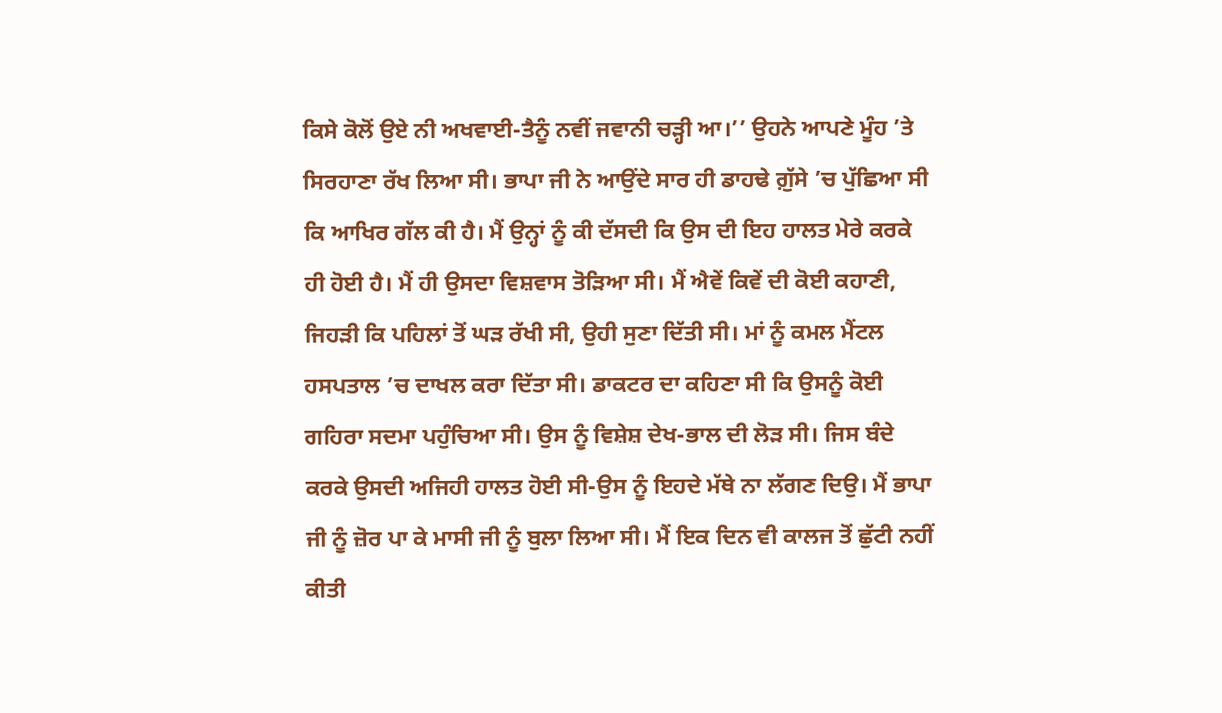ਕਿਸੇ ਕੋਲੋਂ ਉਏ ਨੀ ਅਖਵਾਈ-ਤੈਨੂੰ ਨਵੀਂ ਜਵਾਨੀ ਚੜ੍ਹੀ ਆ।’’ ਉਹਨੇ ਆਪਣੇ ਮੂੰਹ ’ਤੇ ਸਿਰਹਾਣਾ ਰੱਖ ਲਿਆ ਸੀ। ਭਾਪਾ ਜੀ ਨੇ ਆਉਂਦੇ ਸਾਰ ਹੀ ਡਾਹਢੇ ਗ਼ੁੱਸੇ ’ਚ ਪੁੱਛਿਆ ਸੀ ਕਿ ਆਖਿਰ ਗੱਲ ਕੀ ਹੈ। ਮੈਂ ਉਨ੍ਹਾਂ ਨੂੰ ਕੀ ਦੱਸਦੀ ਕਿ ਉਸ ਦੀ ਇਹ ਹਾਲਤ ਮੇਰੇ ਕਰਕੇ ਹੀ ਹੋਈ ਹੈ। ਮੈਂ ਹੀ ਉਸਦਾ ਵਿਸ਼ਵਾਸ ਤੋੜਿਆ ਸੀ। ਮੈਂ ਐਵੇਂ ਕਿਵੇਂ ਦੀ ਕੋਈ ਕਹਾਣੀ, ਜਿਹੜੀ ਕਿ ਪਹਿਲਾਂ ਤੋਂ ਘੜ ਰੱਖੀ ਸੀ, ਉਹੀ ਸੁਣਾ ਦਿੱਤੀ ਸੀ। ਮਾਂ ਨੂੰ ਕਮਲ ਮੈਂਟਲ ਹਸਪਤਾਲ ’ਚ ਦਾਖਲ ਕਰਾ ਦਿੱਤਾ ਸੀ। ਡਾਕਟਰ ਦਾ ਕਹਿਣਾ ਸੀ ਕਿ ਉਸਨੂੰ ਕੋਈ ਗਹਿਰਾ ਸਦਮਾ ਪਹੁੰਚਿਆ ਸੀ। ਉਸ ਨੂੰ ਵਿਸ਼ੇਸ਼ ਦੇਖ-ਭਾਲ ਦੀ ਲੋੜ ਸੀ। ਜਿਸ ਬੰਦੇ ਕਰਕੇ ਉਸਦੀ ਅਜਿਹੀ ਹਾਲਤ ਹੋਈ ਸੀ-ਉਸ ਨੂੰ ਇਹਦੇ ਮੱਥੇ ਨਾ ਲੱਗਣ ਦਿਉ। ਮੈਂ ਭਾਪਾ ਜੀ ਨੂੰ ਜ਼ੋਰ ਪਾ ਕੇ ਮਾਸੀ ਜੀ ਨੂੰ ਬੁਲਾ ਲਿਆ ਸੀ। ਮੈਂ ਇਕ ਦਿਨ ਵੀ ਕਾਲਜ ਤੋਂ ਛੁੱਟੀ ਨਹੀਂ ਕੀਤੀ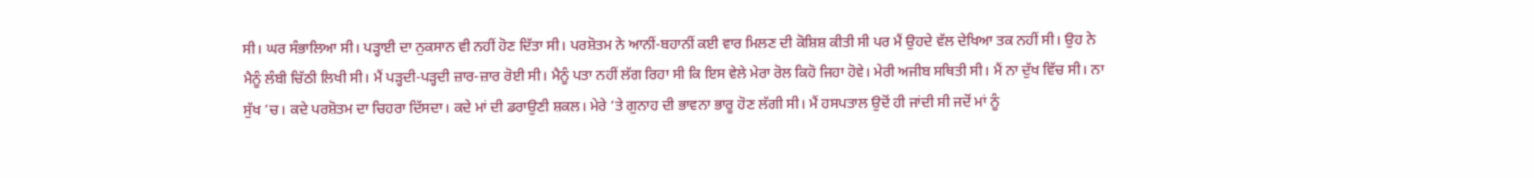ਸੀ। ਘਰ ਸੰਭਾਲਿਆ ਸੀ। ਪੜ੍ਹਾਈ ਦਾ ਨੁਕਸਾਨ ਵੀ ਨਹੀਂ ਹੋਣ ਦਿੱਤਾ ਸੀ। ਪਰਸ਼ੋਤਮ ਨੇ ਆਨੀਂ-ਬਹਾਨੀਂ ਕਈ ਵਾਰ ਮਿਲਣ ਦੀ ਕੋਸ਼ਿਸ਼ ਕੀਤੀ ਸੀ ਪਰ ਮੈਂ ਉਹਦੇ ਵੱਲ ਦੇਖਿਆ ਤਕ ਨਹੀਂ ਸੀ। ਉਹ ਨੇ ਮੈਨੂੰ ਲੰਬੀ ਚਿੱਠੀ ਲਿਖੀ ਸੀ। ਮੈਂ ਪੜ੍ਹਦੀ-ਪੜ੍ਹਦੀ ਜ਼ਾਰ-ਜ਼ਾਰ ਰੋਈ ਸੀ। ਮੈਨੂੰ ਪਤਾ ਨਹੀਂ ਲੱਗ ਰਿਹਾ ਸੀ ਕਿ ਇਸ ਵੇਲੇ ਮੇਰਾ ਰੋਲ ਕਿਹੋ ਜਿਹਾ ਹੋਵੇ। ਮੇਰੀ ਅਜੀਬ ਸਥਿਤੀ ਸੀ। ਮੈਂ ਨਾ ਦੁੱਖ ਵਿੱਚ ਸੀ। ਨਾ ਸੁੱਖ ’ਚ। ਕਦੇ ਪਰਸ਼ੋਤਮ ਦਾ ਚਿਹਰਾ ਦਿੱਸਦਾ। ਕਦੇ ਮਾਂ ਦੀ ਡਰਾਉਣੀ ਸ਼ਕਲ। ਮੇਰੇ ’ਤੇ ਗੁਨਾਹ ਦੀ ਭਾਵਨਾ ਭਾਰੂ ਹੋਣ ਲੱਗੀ ਸੀ। ਮੈਂ ਹਸਪਤਾਲ ਉਦੋਂ ਹੀ ਜਾਂਦੀ ਸੀ ਜਦੋਂ ਮਾਂ ਨੂੰ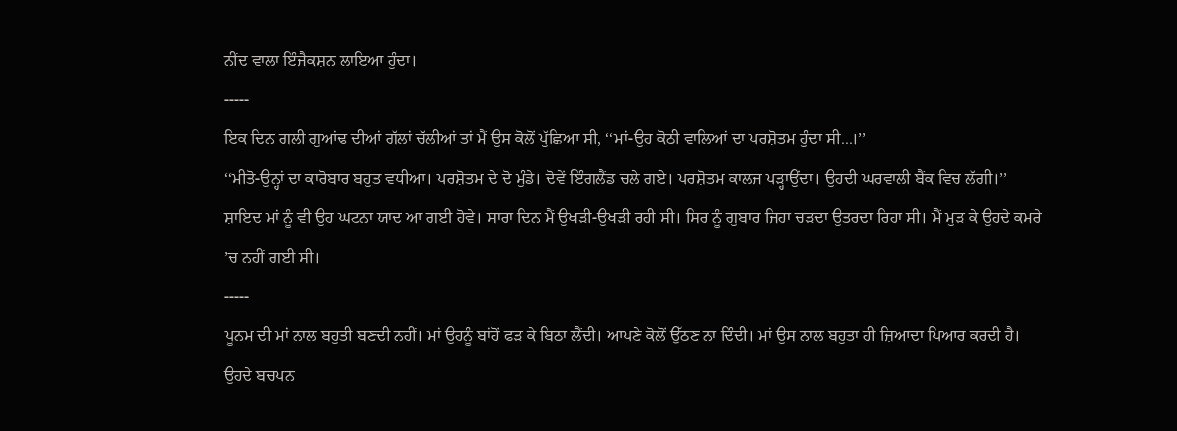ਨੀਂਦ ਵਾਲਾ ਇੰਜੈਕਸ਼ਨ ਲਾਇਆ ਹੁੰਦਾ।
-----
ਇਕ ਦਿਨ ਗਲੀ ਗੁਆਂਢ ਦੀਆਂ ਗੱਲਾਂ ਚੱਲੀਆਂ ਤਾਂ ਮੈਂ ਉਸ ਕੋਲੋਂ ਪੁੱਛਿਆ ਸੀ, ‘‘ਮਾਂ-ਉਹ ਕੋਠੀ ਵਾਲਿਆਂ ਦਾ ਪਰਸ਼ੋਤਮ ਹੁੰਦਾ ਸੀ...।’’
‘‘ਮੀਤੋ-ਉਨ੍ਹਾਂ ਦਾ ਕਾਰੋਬਾਰ ਬਹੁਤ ਵਧੀਆ। ਪਰਸ਼ੋਤਮ ਦੇ ਦੋ ਮੁੰਡੇ। ਦੋਵੇਂ ਇੰਗਲੈਂਡ ਚਲੇ ਗਏ। ਪਰਸ਼ੋਤਮ ਕਾਲਜ ਪੜ੍ਹਾਉਂਦਾ। ਉਹਦੀ ਘਰਵਾਲੀ ਬੈਂਕ ਵਿਚ ਲੱਗੀ।’’
ਸ਼ਾਇਦ ਮਾਂ ਨੂੰ ਵੀ ਉਹ ਘਟਨਾ ਯਾਦ ਆ ਗਈ ਹੋਵੇ। ਸਾਰਾ ਦਿਨ ਮੈਂ ਉਖੜੀ-ਉਖੜੀ ਰਹੀ ਸੀ। ਸਿਰ ਨੂੰ ਗੁਬਾਰ ਜਿਹਾ ਚੜਦਾ ਉਤਰਦਾ ਰਿਹਾ ਸੀ। ਮੈਂ ਮੁੜ ਕੇ ਉਹਦੇ ਕਮਰੇ ’ਚ ਨਹੀਂ ਗਈ ਸੀ।
-----
ਪੂਨਮ ਦੀ ਮਾਂ ਨਾਲ ਬਹੁਤੀ ਬਣਦੀ ਨਹੀਂ। ਮਾਂ ਉਹਨੂੰ ਬਾਂਹੋਂ ਫੜ ਕੇ ਬਿਠਾ ਲੈਂਦੀ। ਆਪਣੇ ਕੋਲੋਂ ਉੱਠਣ ਨਾ ਦਿੰਦੀ। ਮਾਂ ਉਸ ਨਾਲ ਬਹੁਤਾ ਹੀ ਜ਼ਿਆਦਾ ਪਿਆਰ ਕਰਦੀ ਹੈ। ਉਹਦੇ ਬਚਪਨ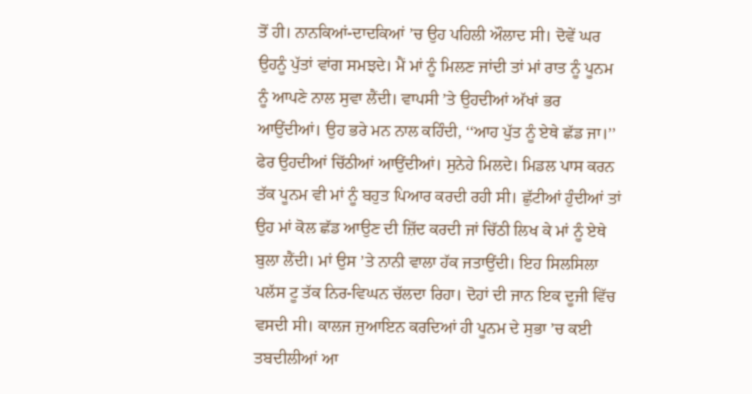ਤੋਂ ਹੀ। ਨਾਨਕਿਆਂ-ਦਾਦਕਿਆਂ ’ਚ ਉਹ ਪਹਿਲੀ ਔਲਾਦ ਸੀ। ਦੋਵੇਂ ਘਰ ਉਹਨੂੰ ਪੁੱਤਾਂ ਵਾਂਗ ਸਮਝਦੇ। ਮੈਂ ਮਾਂ ਨੂੰ ਮਿਲਣ ਜਾਂਦੀ ਤਾਂ ਮਾਂ ਰਾਤ ਨੂੰ ਪੂਨਮ ਨੂੰ ਆਪਣੇ ਨਾਲ ਸੁਵਾ ਲੈਂਦੀ। ਵਾਪਸੀ ’ਤੇ ਉਹਦੀਆਂ ਅੱਖਾਂ ਭਰ ਆਉਂਦੀਆਂ। ਉਹ ਭਰੇ ਮਨ ਨਾਲ ਕਹਿੰਦੀ, ‘‘ਆਹ ਪੁੱਤ ਨੂੰ ਏਥੇ ਛੱਡ ਜਾ।’’ ਫੇਰ ਉਹਦੀਆਂ ਚਿੱਠੀਆਂ ਆਉਂਦੀਆਂ। ਸੁਨੇਹੇ ਮਿਲਦੇ। ਮਿਡਲ ਪਾਸ ਕਰਨ ਤੱਕ ਪੂਨਮ ਵੀ ਮਾਂ ਨੂੰ ਬਹੁਤ ਪਿਆਰ ਕਰਦੀ ਰਹੀ ਸੀ। ਛੁੱਟੀਆਂ ਹੁੰਦੀਆਂ ਤਾਂ ਉਹ ਮਾਂ ਕੋਲ ਛੱਡ ਆਉਣ ਦੀ ਜ਼ਿੱਦ ਕਰਦੀ ਜਾਂ ਚਿੱਠੀ ਲਿਖ ਕੇ ਮਾਂ ਨੂੰ ਏਥੇ ਬੁਲਾ ਲੈਂਦੀ। ਮਾਂ ਉਸ ’ਤੇ ਨਾਨੀ ਵਾਲਾ ਹੱਕ ਜਤਾਉਂਦੀ। ਇਹ ਸਿਲਸਿਲਾ ਪਲੱਸ ਟੂ ਤੱਕ ਨਿਰ-ਵਿਘਨ ਚੱਲਦਾ ਰਿਹਾ। ਦੋਹਾਂ ਦੀ ਜਾਨ ਇਕ ਦੂਜੀ ਵਿੱਚ ਵਸਦੀ ਸੀ। ਕਾਲਜ ਜੁਆਇਨ ਕਰਦਿਆਂ ਹੀ ਪੂਨਮ ਦੇ ਸੁਭਾ ’ਚ ਕਈ ਤਬਦੀਲੀਆਂ ਆ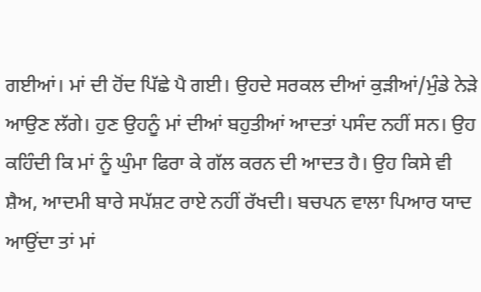ਗਈਆਂ। ਮਾਂ ਦੀ ਹੋਂਦ ਪਿੱਛੇ ਪੈ ਗਈ। ਉਹਦੇ ਸਰਕਲ ਦੀਆਂ ਕੁੜੀਆਂ/ਮੁੰਡੇ ਨੇੜੇ ਆਉਣ ਲੱਗੇ। ਹੁਣ ਉਹਨੂੰ ਮਾਂ ਦੀਆਂ ਬਹੁਤੀਆਂ ਆਦਤਾਂ ਪਸੰਦ ਨਹੀਂ ਸਨ। ਉਹ ਕਹਿੰਦੀ ਕਿ ਮਾਂ ਨੂੰ ਘੁੰਮਾ ਫਿਰਾ ਕੇ ਗੱਲ ਕਰਨ ਦੀ ਆਦਤ ਹੈ। ਉਹ ਕਿਸੇ ਵੀ ਸ਼ੈਅ, ਆਦਮੀ ਬਾਰੇ ਸਪੱਸ਼ਟ ਰਾਏ ਨਹੀਂ ਰੱਖਦੀ। ਬਚਪਨ ਵਾਲਾ ਪਿਆਰ ਯਾਦ ਆਉਂਦਾ ਤਾਂ ਮਾਂ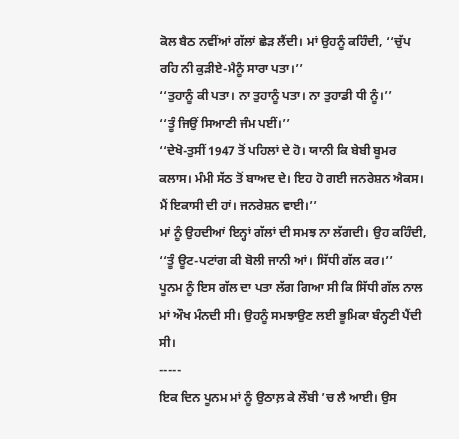ਕੋਲ ਬੈਠ ਨਵੀਂਆਂ ਗੱਲਾਂ ਛੇੜ ਲੈਂਦੀ। ਮਾਂ ਉਹਨੂੰ ਕਹਿੰਦੀ, ‘‘ਚੁੱਪ ਰਹਿ ਨੀ ਕੁੜੀਏ-ਮੈਨੂੰ ਸਾਰਾ ਪਤਾ।’’
‘‘ਤੁਹਾਨੂੰ ਕੀ ਪਤਾ। ਨਾ ਤੁਹਾਨੂੰ ਪਤਾ। ਨਾ ਤੁਹਾਡੀ ਧੀ ਨੂੰ।’’
‘‘ਤੂੰ ਜਿਉਂ ਸਿਆਣੀ ਜੰਮ ਪਈਂ।’’
‘‘ਦੇਖੋ-ਤੁਸੀਂ 1947 ਤੋਂ ਪਹਿਲਾਂ ਦੇ ਹੋ। ਯਾਨੀ ਕਿ ਬੇਬੀ ਬੂਮਰ ਕਲਾਸ। ਮੰਮੀ ਸੱਠ ਤੋਂ ਬਾਅਦ ਦੇ। ਇਹ ਹੋ ਗਈ ਜਨਰੇਸ਼ਨ ਐਕਸ। ਮੈਂ ਇਕਾਸੀ ਦੀ ਹਾਂ। ਜਨਰੇਸ਼ਨ ਵਾਈ।’’
ਮਾਂ ਨੂੰ ਉਹਦੀਆਂ ਇਨ੍ਹਾਂ ਗੱਲਾਂ ਦੀ ਸਮਝ ਨਾ ਲੱਗਦੀ। ਉਹ ਕਹਿੰਦੀ, ‘‘ਤੂੰ ਊਟ-ਪਟਾਂਗ ਕੀ ਬੋਲੀ ਜਾਨੀ ਆਂ। ਸਿੱਧੀ ਗੱਲ ਕਰ।’’
ਪੂਨਮ ਨੂੰ ਇਸ ਗੱਲ ਦਾ ਪਤਾ ਲੱਗ ਗਿਆ ਸੀ ਕਿ ਸਿੱਧੀ ਗੱਲ ਨਾਲ ਮਾਂ ਔਖ ਮੰਨਦੀ ਸੀ। ਉਹਨੂੰ ਸਮਝਾਉਣ ਲਈ ਭੂਮਿਕਾ ਬੰਨ੍ਹਣੀ ਪੈਂਦੀ ਸੀ।
-----
ਇਕ ਦਿਨ ਪੂਨਮ ਮਾਂ ਨੂੰ ਉਠਾਲ਼ ਕੇ ਲੌਬੀ ’ਚ ਲੈ ਆਈ। ਉਸ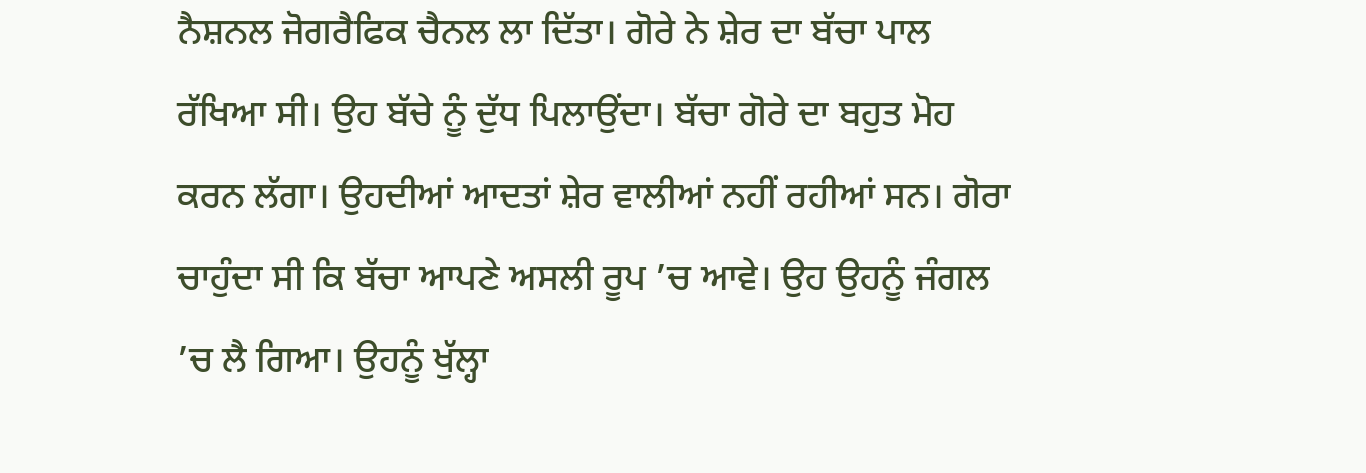ਨੈਸ਼ਨਲ ਜੋਗਰੈਫਿਕ ਚੈਨਲ ਲਾ ਦਿੱਤਾ। ਗੋਰੇ ਨੇ ਸ਼ੇਰ ਦਾ ਬੱਚਾ ਪਾਲ ਰੱਖਿਆ ਸੀ। ਉਹ ਬੱਚੇ ਨੂੰ ਦੁੱਧ ਪਿਲਾਉਂਦਾ। ਬੱਚਾ ਗੋਰੇ ਦਾ ਬਹੁਤ ਮੋਹ ਕਰਨ ਲੱਗਾ। ਉਹਦੀਆਂ ਆਦਤਾਂ ਸ਼ੇਰ ਵਾਲੀਆਂ ਨਹੀਂ ਰਹੀਆਂ ਸਨ। ਗੋਰਾ ਚਾਹੁੰਦਾ ਸੀ ਕਿ ਬੱਚਾ ਆਪਣੇ ਅਸਲੀ ਰੂਪ ’ਚ ਆਵੇ। ਉਹ ਉਹਨੂੰ ਜੰਗਲ ’ਚ ਲੈ ਗਿਆ। ਉਹਨੂੰ ਖੁੱਲ੍ਹਾ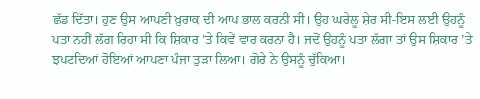ਛੱਡ ਦਿੱਤਾ। ਹੁਣ ਉਸ ਆਪਣੀ ਖ਼ੁਰਾਕ ਦੀ ਆਪ ਭਾਲ ਕਰਨੀ ਸੀ। ਉਹ ਘਰੇਲੂ ਸ਼ੇਰ ਸੀ-ਇਸ ਲਈ ਉਹਨੂੰ ਪਤਾ ਨਹੀਂ ਲੱਗ ਰਿਹਾ ਸੀ ਕਿ ਸ਼ਿਕਾਰ ’ਤੇ ਕਿਵੇਂ ਵਾਰ ਕਰਨਾ ਹੈ। ਜਦੋਂ ਉਹਨੂੰ ਪਤਾ ਲੱਗਾ ਤਾਂ ਉਸ ਸ਼ਿਕਾਰ ’ਤੇ ਝਪਟਦਿਆਂ ਹੋਇਆਂ ਆਪਣਾ ਪੰਜਾ ਤੁੜਾ ਲਿਆ। ਗੋਰੇ ਨੇ ਉਸਨੂੰ ਚੁੱਕਿਆ।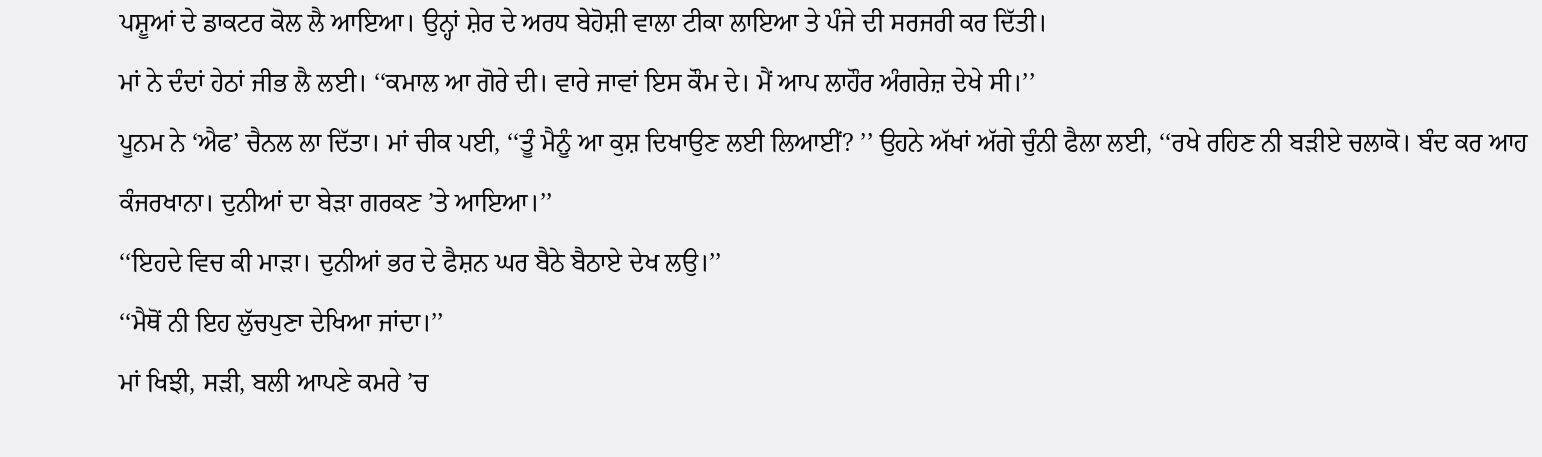ਪਸ਼ੂਆਂ ਦੇ ਡਾਕਟਰ ਕੋਲ ਲੈ ਆਇਆ। ਉਨ੍ਹਾਂ ਸ਼ੇਰ ਦੇ ਅਰਧ ਬੇਹੋਸ਼ੀ ਵਾਲਾ ਟੀਕਾ ਲਾਇਆ ਤੇ ਪੰਜੇ ਦੀ ਸਰਜਰੀ ਕਰ ਦਿੱਤੀ।
ਮਾਂ ਨੇ ਦੰਦਾਂ ਹੇਠਾਂ ਜੀਭ ਲੈ ਲਈ। ‘‘ਕਮਾਲ ਆ ਗੋਰੇ ਦੀ। ਵਾਰੇ ਜਾਵਾਂ ਇਸ ਕੌਮ ਦੇ। ਮੈਂ ਆਪ ਲਾਹੌਰ ਅੰਗਰੇਜ਼ ਦੇਖੇ ਸੀ।’’
ਪੂਨਮ ਨੇ ‘ਐਫ’ ਚੈਨਲ ਲਾ ਦਿੱਤਾ। ਮਾਂ ਚੀਕ ਪਈ, ‘‘ਤੂੰ ਮੈਨੂੰ ਆ ਕੁਸ਼ ਦਿਖਾਉਣ ਲਈ ਲਿਆਈਂ? ’’ ਉਹਨੇ ਅੱਖਾਂ ਅੱਗੇ ਚੁੰਨੀ ਫੈਲਾ ਲਈ, ‘‘ਰਖੇ ਰਹਿਣ ਨੀ ਬੜੀਏ ਚਲਾਕੋ। ਬੰਦ ਕਰ ਆਹ ਕੰਜਰਖਾਨਾ। ਦੁਨੀਆਂ ਦਾ ਬੇੜਾ ਗਰਕਣ ’ਤੇ ਆਇਆ।’’
‘‘ਇਹਦੇ ਵਿਚ ਕੀ ਮਾੜਾ। ਦੁਨੀਆਂ ਭਰ ਦੇ ਫੈਸ਼ਨ ਘਰ ਬੈਠੇ ਬੈਠਾਏ ਦੇਖ ਲਉ।’’
‘‘ਮੈਥੋਂ ਨੀ ਇਹ ਲੁੱਚਪੁਣਾ ਦੇਖਿਆ ਜਾਂਦਾ।’’
ਮਾਂ ਖਿਝੀ, ਸੜੀ, ਬਲੀ ਆਪਣੇ ਕਮਰੇ ’ਚ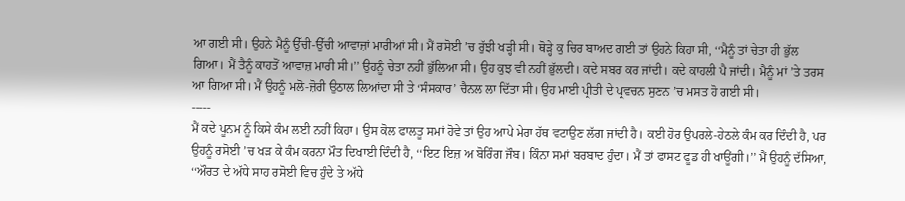ਆ ਗਈ ਸੀ। ਉਹਨੇ ਮੈਨੂੰ ਉੱਚੀ-ਉੱਚੀ ਆਵਾਜ਼ਾਂ ਮਾਰੀਆਂ ਸੀ। ਮੈਂ ਰਸੋਈ ’ਚ ਰੁੱਝੀ ਖੜ੍ਹੀ ਸੀ। ਥੋੜ੍ਹੇ ਕੁ ਚਿਰ ਬਾਅਦ ਗਈ ਤਾਂ ਉਹਨੇ ਕਿਹਾ ਸੀ, ‘‘ਮੈਨੂੰ ਤਾਂ ਚੇਤਾ ਹੀ ਭੁੱਲ ਗਿਆ। ਮੈਂ ਤੈਨੂੰ ਕਾਹਤੋਂ ਆਵਾਜ਼ ਮਾਰੀ ਸੀ।’’ ਉਹਨੂੰ ਚੇਤਾ ਨਹੀਂ ਭੁੱਲਿਆ ਸੀ। ਉਹ ਕੁਝ ਵੀ ਨਹੀਂ ਭੁੱਲਦੀ। ਕਦੇ ਸਬਰ ਕਰ ਜਾਂਦੀ। ਕਦੇ ਕਾਹਲੀ ਪੈ ਜਾਂਦੀ। ਮੈਨੂੰ ਮਾਂ ’ਤੇ ਤਰਸ ਆ ਗਿਆ ਸੀ। ਮੈਂ ਉਹਨੂੰ ਮਲੋ-ਜ਼ੋਰੀ ਉਠਾਲ ਲਿਆਂਦਾ ਸੀ ਤੇ ‘ਸੰਸਕਾਰ’ ਚੈਨਲ ਲਾ ਦਿੱਤਾ ਸੀ। ਉਹ ਮਾਈ ਪ੍ਰੀਤੀ ਦੇ ਪ੍ਰਵਚਨ ਸੁਣਨ ’ਚ ਮਸਤ ਹੋ ਗਈ ਸੀ।
-----
ਮੈਂ ਕਦੇ ਪੂਨਮ ਨੂੰ ਕਿਸੇ ਕੰਮ ਲਈ ਨਹੀਂ ਕਿਹਾ। ਉਸ ਕੋਲ ਫਾਲਤੂ ਸਮਾਂ ਹੋਵੇ ਤਾਂ ਉਹ ਆਪੇ ਮੇਰਾ ਹੱਥ ਵਟਾਉਣ ਲੱਗ ਜਾਂਦੀ ਹੈ। ਕਈ ਹੋਰ ਉਪਰਲੇ-ਹੇਠਲੇ ਕੰਮ ਕਰ ਦਿੰਦੀ ਹੈ, ਪਰ ਉਹਨੂੰ ਰਸੋਈ ’ਚ ਖੜ ਕੇ ਕੰਮ ਕਰਨਾ ਮੌਤ ਦਿਖਾਈ ਦਿੰਦੀ ਹੈ, ‘‘ਇਟ ਇਜ਼ ਅ ਬੋਰਿੰਗ ਜੌਬ। ਕਿੰਨਾ ਸਮਾਂ ਬਰਬਾਦ ਹੁੰਦਾ। ਮੈਂ ਤਾਂ ਫਾਸਟ ਫੂਡ ਹੀ ਖਾਊਂਗੀ।’’ ਮੈਂ ਉਹਨੂੰ ਦੱਸਿਆ, ‘‘ਔਰਤ ਦੇ ਅੱਧੇ ਸਾਹ ਰਸੋਈ ਵਿਚ ਹੁੰਦੇ ਤੇ ਅੱਧੇ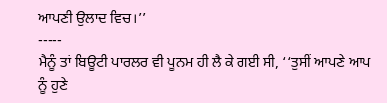ਆਪਣੀ ਉਲਾਦ ਵਿਚ।’’
-----
ਮੈਨੂੰ ਤਾਂ ਬਿਊਟੀ ਪਾਰਲਰ ਵੀ ਪੂਨਮ ਹੀ ਲੈ ਕੇ ਗਈ ਸੀ, ‘‘ਤੁਸੀਂ ਆਪਣੇ ਆਪ ਨੂੰ ਹੁਣੇ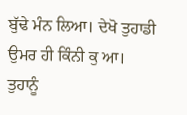ਬੁੱਢੇ ਮੰਨ ਲਿਆ। ਦੇਖੋ ਤੁਹਾਡੀ ਉਮਰ ਹੀ ਕਿੰਨੀ ਕੁ ਆ। ਤੁਹਾਨੂੰ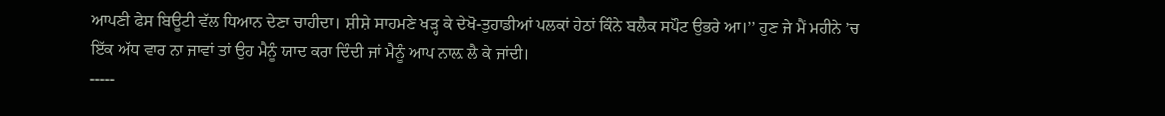ਆਪਣੀ ਫੇਸ ਬਿਊਟੀ ਵੱਲ ਧਿਆਨ ਦੇਣਾ ਚਾਹੀਦਾ। ਸ਼ੀਸ਼ੇ ਸਾਹਮਣੇ ਖੜ੍ਹ ਕੇ ਦੇਖੋ-ਤੁਹਾਡੀਆਂ ਪਲਕਾਂ ਹੇਠਾਂ ਕਿੰਨੇ ਬਲੈਕ ਸਪੌਟ ਉਭਰੇ ਆ।’’ ਹੁਣ ਜੇ ਮੈਂ ਮਹੀਨੇ ’ਚ ਇੱਕ ਅੱਧ ਵਾਰ ਨਾ ਜਾਵਾਂ ਤਾਂ ਉਹ ਮੈਨੂੰ ਯਾਦ ਕਰਾ ਦਿੰਦੀ ਜਾਂ ਮੈਨੂੰ ਆਪ ਨਾਲ਼ ਲੈ ਕੇ ਜਾਂਦੀ।
-----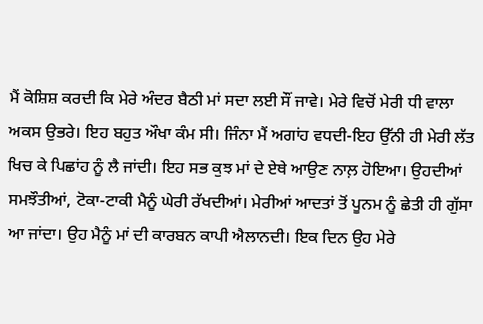ਮੈਂ ਕੋਸ਼ਿਸ਼ ਕਰਦੀ ਕਿ ਮੇਰੇ ਅੰਦਰ ਬੈਠੀ ਮਾਂ ਸਦਾ ਲਈ ਸੌਂ ਜਾਵੇ। ਮੇਰੇ ਵਿਚੋਂ ਮੇਰੀ ਧੀ ਵਾਲਾ ਅਕਸ ਉਭਰੇ। ਇਹ ਬਹੁਤ ਔਖਾ ਕੰਮ ਸੀ। ਜਿੰਨਾ ਮੈਂ ਅਗਾਂਹ ਵਧਦੀ-ਇਹ ਉੱਨੀ ਹੀ ਮੇਰੀ ਲੱਤ ਖਿਚ ਕੇ ਪਿਛਾਂਹ ਨੂੰ ਲੈ ਜਾਂਦੀ। ਇਹ ਸਭ ਕੁਝ ਮਾਂ ਦੇ ਏਥੇ ਆਉਣ ਨਾਲ਼ ਹੋਇਆ। ਉਹਦੀਆਂ ਸਮਝੌਤੀਆਂ, ਟੋਕਾ-ਟਾਕੀ ਮੈਨੂੰ ਘੇਰੀ ਰੱਖਦੀਆਂ। ਮੇਰੀਆਂ ਆਦਤਾਂ ਤੋਂ ਪੂਨਮ ਨੂੰ ਛੇਤੀ ਹੀ ਗੁੱਸਾ ਆ ਜਾਂਦਾ। ਉਹ ਮੈਨੂੰ ਮਾਂ ਦੀ ਕਾਰਬਨ ਕਾਪੀ ਐਲਾਨਦੀ। ਇਕ ਦਿਨ ਉਹ ਮੇਰੇ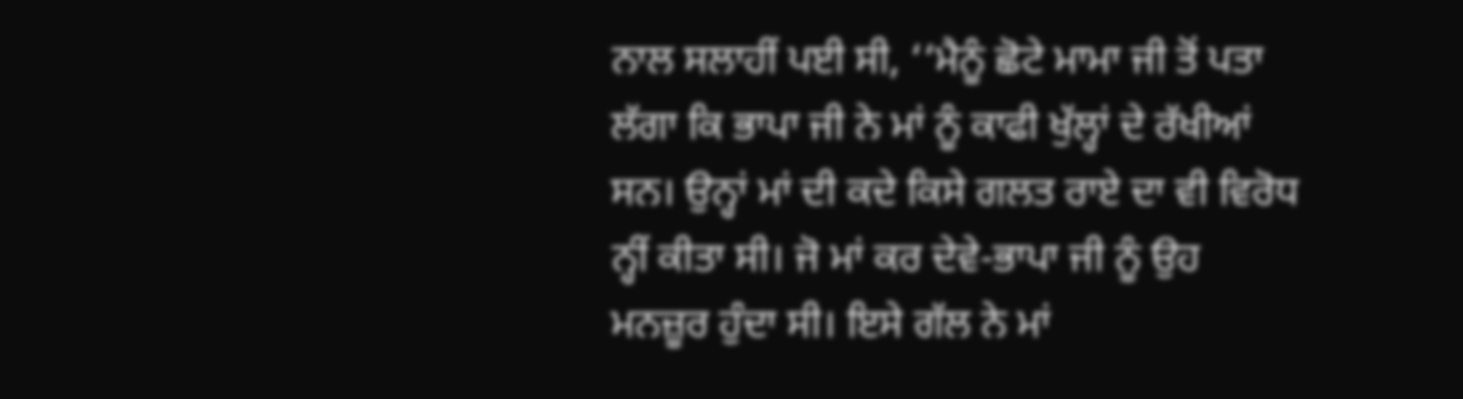ਨਾਲ ਸਲਾਹੀਂ ਪਈ ਸੀ, ‘‘ਮੈਨੂੰ ਛੋਟੇ ਮਾਮਾ ਜੀ ਤੋਂ ਪਤਾ ਲੱਗਾ ਕਿ ਭਾਪਾ ਜੀ ਨੇ ਮਾਂ ਨੂੰ ਕਾਫੀ ਖੁੱਲ੍ਹਾਂ ਦੇ ਰੱਖੀਆਂ ਸਨ। ਉਨ੍ਹਾਂ ਮਾਂ ਦੀ ਕਦੇ ਕਿਸੇ ਗਲਤ ਰਾਏ ਦਾ ਵੀ ਵਿਰੋਧ ਨ੍ਹੀਂ ਕੀਤਾ ਸੀ। ਜੋ ਮਾਂ ਕਰ ਦੇਵੇ-ਭਾਪਾ ਜੀ ਨੂੰ ਉਹ ਮਨਜ਼ੂਰ ਹੁੰਦਾ ਸੀ। ਇਸੇ ਗੱਲ ਨੇ ਮਾਂ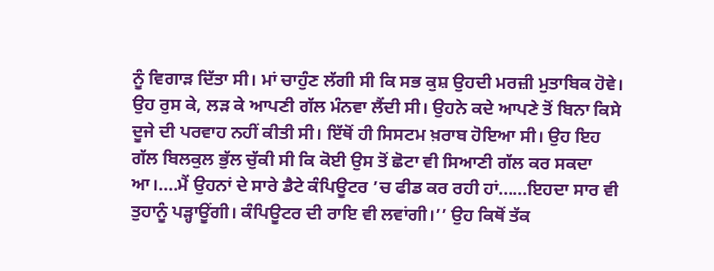ਨੂੰ ਵਿਗਾੜ ਦਿੱਤਾ ਸੀ। ਮਾਂ ਚਾਹੁੰਣ ਲੱਗੀ ਸੀ ਕਿ ਸਭ ਕੁਸ਼ ਉਹਦੀ ਮਰਜ਼ੀ ਮੁਤਾਬਿਕ ਹੋਵੇ। ਉਹ ਰੁਸ ਕੇ, ਲੜ ਕੇ ਆਪਣੀ ਗੱਲ ਮੰਨਵਾ ਲੈਂਦੀ ਸੀ। ਉਹਨੇ ਕਦੇ ਆਪਣੇ ਤੋਂ ਬਿਨਾ ਕਿਸੇ ਦੂਜੇ ਦੀ ਪਰਵਾਹ ਨਹੀਂ ਕੀਤੀ ਸੀ। ਇੱਥੋਂ ਹੀ ਸਿਸਟਮ ਖ਼ਰਾਬ ਹੋਇਆ ਸੀ। ਉਹ ਇਹ ਗੱਲ ਬਿਲਕੁਲ ਭੁੱਲ ਚੁੱਕੀ ਸੀ ਕਿ ਕੋਈ ਉਸ ਤੋਂ ਛੋਟਾ ਵੀ ਸਿਆਣੀ ਗੱਲ ਕਰ ਸਕਦਾ ਆ।....ਮੈਂ ਉਹਨਾਂ ਦੇ ਸਾਰੇ ਡੈਟੇ ਕੰਪਿਊਟਰ ’ਚ ਫੀਡ ਕਰ ਰਹੀ ਹਾਂ......ਇਹਦਾ ਸਾਰ ਵੀ ਤੁਹਾਨੂੰ ਪੜ੍ਹਾਊਂਗੀ। ਕੰਪਿਊਟਰ ਦੀ ਰਾਇ ਵੀ ਲਵਾਂਗੀ।’’ ਉਹ ਕਿਥੋਂ ਤੱਕ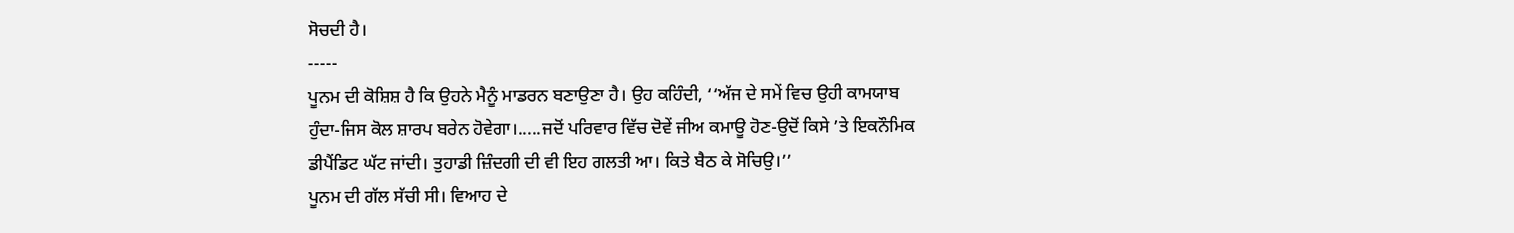ਸੋਚਦੀ ਹੈ।
-----
ਪੂਨਮ ਦੀ ਕੋਸ਼ਿਸ਼ ਹੈ ਕਿ ਉਹਨੇ ਮੈਨੂੰ ਮਾਡਰਨ ਬਣਾਉਣਾ ਹੈ। ਉਹ ਕਹਿੰਦੀ, ‘‘ਅੱਜ ਦੇ ਸਮੇਂ ਵਿਚ ਉਹੀ ਕਾਮਯਾਬ ਹੁੰਦਾ-ਜਿਸ ਕੋਲ ਸ਼ਾਰਪ ਬਰੇਨ ਹੋਵੇਗਾ।.....ਜਦੋਂ ਪਰਿਵਾਰ ਵਿੱਚ ਦੋਵੇਂ ਜੀਅ ਕਮਾਊ ਹੋਣ-ਉਦੋਂ ਕਿਸੇ ’ਤੇ ਇਕਨੌਮਿਕ ਡੀਪੈਂਡਿਟ ਘੱਟ ਜਾਂਦੀ। ਤੁਹਾਡੀ ਜ਼ਿੰਦਗੀ ਦੀ ਵੀ ਇਹ ਗਲਤੀ ਆ। ਕਿਤੇ ਬੈਠ ਕੇ ਸੋਚਿਉ।’’
ਪੂਨਮ ਦੀ ਗੱਲ ਸੱਚੀ ਸੀ। ਵਿਆਹ ਦੇ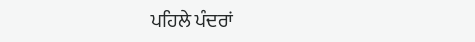ਪਹਿਲੇ ਪੰਦਰਾਂ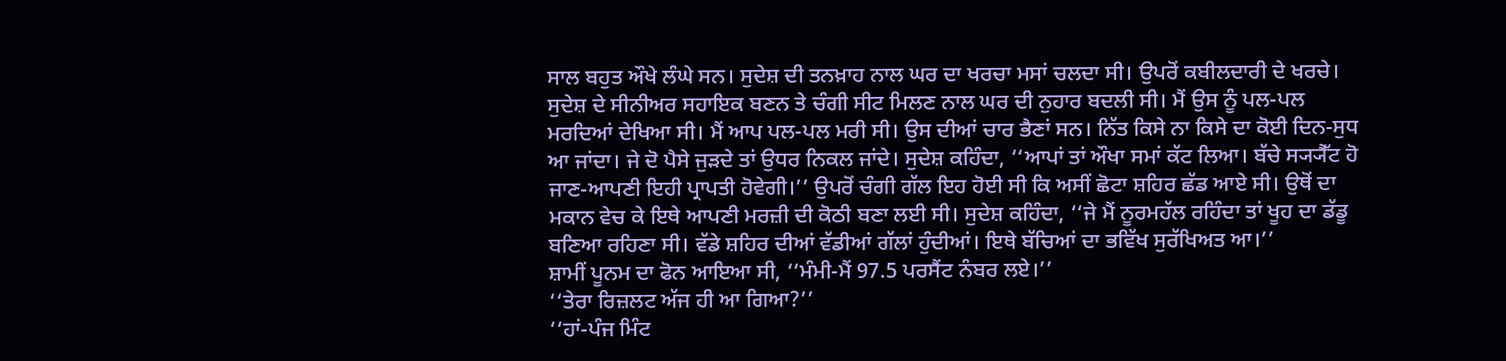ਸਾਲ ਬਹੁਤ ਔਖੇ ਲੰਘੇ ਸਨ। ਸੁਦੇਸ਼ ਦੀ ਤਨਖ਼ਾਹ ਨਾਲ ਘਰ ਦਾ ਖਰਚਾ ਮਸਾਂ ਚਲਦਾ ਸੀ। ਉਪਰੋਂ ਕਬੀਲਦਾਰੀ ਦੇ ਖਰਚੇ। ਸੁਦੇਸ਼ ਦੇ ਸੀਨੀਅਰ ਸਹਾਇਕ ਬਣਨ ਤੇ ਚੰਗੀ ਸੀਟ ਮਿਲਣ ਨਾਲ ਘਰ ਦੀ ਨੁਹਾਰ ਬਦਲੀ ਸੀ। ਮੈਂ ਉਸ ਨੂੰ ਪਲ-ਪਲ ਮਰਦਿਆਂ ਦੇਖਿਆ ਸੀ। ਮੈਂ ਆਪ ਪਲ-ਪਲ ਮਰੀ ਸੀ। ਉਸ ਦੀਆਂ ਚਾਰ ਭੈਣਾਂ ਸਨ। ਨਿੱਤ ਕਿਸੇ ਨਾ ਕਿਸੇ ਦਾ ਕੋਈ ਦਿਨ-ਸੁਧ ਆ ਜਾਂਦਾ। ਜੇ ਦੋ ਪੈਸੇ ਜੁੜਦੇ ਤਾਂ ਉਧਰ ਨਿਕਲ ਜਾਂਦੇ। ਸੁਦੇਸ਼ ਕਹਿੰਦਾ, ‘‘ਆਪਾਂ ਤਾਂ ਔਖਾ ਸਮਾਂ ਕੱਟ ਲਿਆ। ਬੱਚੇ ਸ੍ਯ੍ਯੈੱਟ ਹੋ ਜਾਣ-ਆਪਣੀ ਇਹੀ ਪ੍ਰਾਪਤੀ ਹੋਵੇਗੀ।’’ ਉਪਰੋਂ ਚੰਗੀ ਗੱਲ ਇਹ ਹੋਈ ਸੀ ਕਿ ਅਸੀਂ ਛੋਟਾ ਸ਼ਹਿਰ ਛੱਡ ਆਏ ਸੀ। ਉਥੋਂ ਦਾ ਮਕਾਨ ਵੇਚ ਕੇ ਇਥੇ ਆਪਣੀ ਮਰਜ਼ੀ ਦੀ ਕੋਠੀ ਬਣਾ ਲਈ ਸੀ। ਸੁਦੇਸ਼ ਕਹਿੰਦਾ, ‘‘ਜੇ ਮੈਂ ਨੂਰਮਹੱਲ ਰਹਿੰਦਾ ਤਾਂ ਖੂਹ ਦਾ ਡੱਡੂ ਬਣਿਆ ਰਹਿਣਾ ਸੀ। ਵੱਡੇ ਸ਼ਹਿਰ ਦੀਆਂ ਵੱਡੀਆਂ ਗੱਲਾਂ ਹੁੰਦੀਆਂ। ਇਥੇ ਬੱਚਿਆਂ ਦਾ ਭਵਿੱਖ ਸੁਰੱਖਿਅਤ ਆ।’’
ਸ਼ਾਮੀਂ ਪੂਨਮ ਦਾ ਫੋਨ ਆਇਆ ਸੀ, ‘‘ਮੰਮੀ-ਮੈਂ 97.5 ਪਰਸੈਂਟ ਨੰਬਰ ਲਏ।’’
‘‘ਤੇਰਾ ਰਿਜ਼ਲਟ ਅੱਜ ਹੀ ਆ ਗਿਆ?’’
‘‘ਹਾਂ-ਪੰਜ ਮਿੰਟ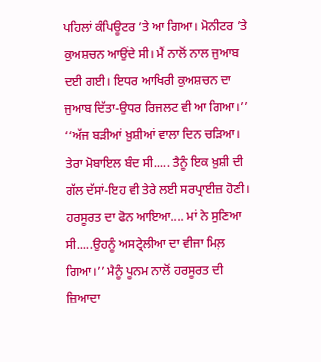ਪਹਿਲਾਂ ਕੰਪਿਊਟਰ ’ਤੇ ਆ ਗਿਆ। ਮੋਨੀਟਰ ’ਤੇ ਕੁਅਸ਼ਚਨ ਆਉਂਦੇ ਸੀ। ਮੈਂ ਨਾਲੋਂ ਨਾਲ ਜੁਆਬ ਦਈ ਗਈ। ਇਧਰ ਆਖਿਰੀ ਕੁਅਸ਼ਚਨ ਦਾ ਜੁਆਬ ਦਿੱਤਾ-ਉਧਰ ਰਿਜਲਟ ਵੀ ਆ ਗਿਆ।’’
‘‘ਅੱਜ ਬੜੀਆਂ ਖ਼ੁਸ਼ੀਆਂ ਵਾਲਾ ਦਿਨ ਚੜਿਆ। ਤੇਰਾ ਮੋਬਾਇਲ ਬੰਦ ਸੀ..... ਤੈਨੂੰ ਇਕ ਖ਼ੁਸ਼ੀ ਦੀ ਗੱਲ ਦੱਸਾਂ-ਇਹ ਵੀ ਤੇਰੇ ਲਈ ਸਰਪ੍ਰਾਈਜ਼ ਹੋਣੀ। ਹਰਸੂਰਤ ਦਾ ਫੋਨ ਆਇਆ.... ਮਾਂ ਨੇ ਸੁਣਿਆ ਸੀ.....ਉਹਨੂੰ ਅਸਟ੍ਰੇਲੀਆ ਦਾ ਵੀਜਾ ਮਿਲ਼ ਗਿਆ।’’ ਮੈਨੂੰ ਪੂਨਮ ਨਾਲੋਂ ਹਰਸੂਰਤ ਦੀ ਜ਼ਿਆਦਾ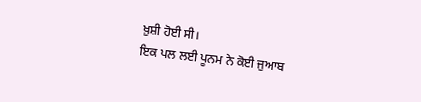ਖ਼ੁਸ਼ੀ ਹੋਈ ਸੀ।
ਇਕ ਪਲ ਲਈ ਪੂਨਮ ਨੇ ਕੋਈ ਜੁਆਬ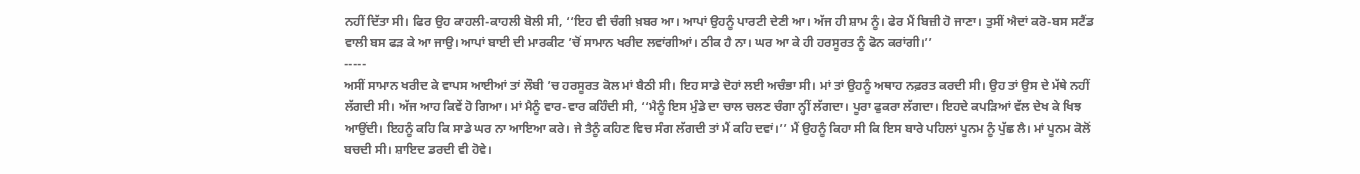ਨਹੀਂ ਦਿੱਤਾ ਸੀ। ਫਿਰ ਉਹ ਕਾਹਲੀ-ਕਾਹਲੀ ਬੋਲੀ ਸੀ, ‘‘ਇਹ ਵੀ ਚੰਗੀ ਖ਼ਬਰ ਆ। ਆਪਾਂ ਉਹਨੂੰ ਪਾਰਟੀ ਦੇਣੀ ਆ। ਅੱਜ ਹੀ ਸ਼ਾਮ ਨੂੰ। ਫੇਰ ਮੈਂ ਬਿਜ਼ੀ ਹੋ ਜਾਣਾ। ਤੁਸੀਂ ਐਦਾਂ ਕਰੋ-ਬਸ ਸਟੈਂਡ ਵਾਲੀ ਬਸ ਫੜ ਕੇ ਆ ਜਾਉ। ਆਪਾਂ ਬਾਈ ਦੀ ਮਾਰਕੀਟ ’ਚੋਂ ਸਾਮਾਨ ਖਰੀਦ ਲਵਾਂਗੀਆਂ। ਠੀਕ ਹੈ ਨਾ। ਘਰ ਆ ਕੇ ਹੀ ਹਰਸੂਰਤ ਨੂੰ ਫੋਨ ਕਰਾਂਗੀ।’’
-----
ਅਸੀਂ ਸਾਮਾਨ ਖਰੀਦ ਕੇ ਵਾਪਸ ਆਈਆਂ ਤਾਂ ਲੌਬੀ ’ਚ ਹਰਸੂਰਤ ਕੋਲ ਮਾਂ ਬੈਠੀ ਸੀ। ਇਹ ਸਾਡੇ ਦੋਹਾਂ ਲਈ ਅਚੰਭਾ ਸੀ। ਮਾਂ ਤਾਂ ਉਹਨੂੰ ਅਥਾਹ ਨਫ਼ਰਤ ਕਰਦੀ ਸੀ। ਉਹ ਤਾਂ ਉਸ ਦੇ ਮੱਥੇ ਨਹੀਂ ਲੱਗਦੀ ਸੀ। ਅੱਜ ਆਹ ਕਿਵੇਂ ਹੋ ਗਿਆ। ਮਾਂ ਮੈਨੂੰ ਵਾਰ-ਵਾਰ ਕਹਿੰਦੀ ਸੀ, ‘‘ਮੈਨੂੰ ਇਸ ਮੁੰਡੇ ਦਾ ਚਾਲ ਚਲਣ ਚੰਗਾ ਨ੍ਹੀਂ ਲੱਗਦਾ। ਪੂਰਾ ਫੁਕਰਾ ਲੱਗਦਾ। ਇਹਦੇ ਕਪੜਿਆਂ ਵੱਲ ਦੇਖ ਕੇ ਖਿਝ ਆਉਂਦੀ। ਇਹਨੂੰ ਕਹਿ ਕਿ ਸਾਡੇ ਘਰ ਨਾ ਆਇਆ ਕਰੇ। ਜੇ ਤੈਨੂੰ ਕਹਿਣ ਵਿਚ ਸੰਗ ਲੱਗਦੀ ਤਾਂ ਮੈਂ ਕਹਿ ਦਵਾਂ।’’ ਮੈਂ ਉਹਨੂੰ ਕਿਹਾ ਸੀ ਕਿ ਇਸ ਬਾਰੇ ਪਹਿਲਾਂ ਪੂਨਮ ਨੂੰ ਪੁੱਛ ਲੈ। ਮਾਂ ਪੂਨਮ ਕੋਲੋਂ ਬਚਦੀ ਸੀ। ਸ਼ਾਇਦ ਡਰਦੀ ਵੀ ਹੋਵੇ।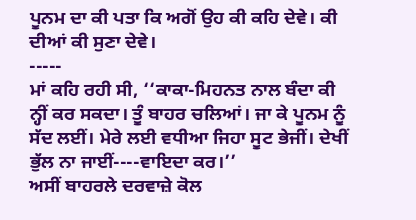ਪੂਨਮ ਦਾ ਕੀ ਪਤਾ ਕਿ ਅਗੋਂ ਉਹ ਕੀ ਕਹਿ ਦੇਵੇ। ਕੀ ਦੀਆਂ ਕੀ ਸੁਣਾ ਦੇਵੇ।
-----
ਮਾਂ ਕਹਿ ਰਹੀ ਸੀ, ‘‘ਕਾਕਾ-ਮਿਹਨਤ ਨਾਲ ਬੰਦਾ ਕੀ ਨ੍ਹੀਂ ਕਰ ਸਕਦਾ। ਤੂੰ ਬਾਹਰ ਚਲਿਆਂ। ਜਾ ਕੇ ਪੂਨਮ ਨੂੰ ਸੱਦ ਲਈਂ। ਮੇਰੇ ਲਈ ਵਧੀਆ ਜਿਹਾ ਸੂਟ ਭੇਜੀਂ। ਦੇਖੀਂ ਭੁੱਲ ਨਾ ਜਾਈਂ----ਵਾਇਦਾ ਕਰ।’’
ਅਸੀਂ ਬਾਹਰਲੇ ਦਰਵਾਜ਼ੇ ਕੋਲ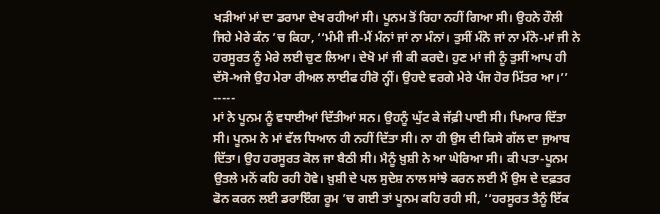ਖੜੀਆਂ ਮਾਂ ਦਾ ਡਰਾਮਾ ਦੇਖ ਰਹੀਆਂ ਸੀ। ਪੂਨਮ ਤੋਂ ਰਿਹਾ ਨਹੀਂ ਗਿਆ ਸੀ। ਉਹਨੇ ਹੌਲੀ ਜਿਹੇ ਮੇਰੇ ਕੰਨ ’ਚ ਕਿਹਾ, ‘‘ਮੰਮੀ ਜੀ-ਮੈਂ ਮੰਨਾਂ ਜਾਂ ਨਾ ਮੰਨਾਂ। ਤੁਸੀਂ ਮੰਨੋ ਜਾਂ ਨਾ ਮੰਨੋ-ਮਾਂ ਜੀ ਨੇ ਹਰਸੂਰਤ ਨੂੰ ਮੇਰੇ ਲਈ ਚੁਣ ਲਿਆ। ਦੇਖੋ ਮਾਂ ਜੀ ਕੀ ਕਰਦੇ। ਹੁਣ ਮਾਂ ਜੀ ਨੂੰ ਤੁਸੀਂ ਆਪ ਹੀ ਦੱਸੋ-ਅਜੇ ਉਹ ਮੇਰਾ ਰੀਅਲ ਲਾਈਫ ਹੀਰੋ ਨ੍ਹੀਂ। ਉਹਦੇ ਵਰਗੇ ਮੇਰੇ ਪੰਜ ਹੋਰ ਮਿੱਤਰ ਆ।’’
-----
ਮਾਂ ਨੇ ਪੂਨਮ ਨੂੰ ਵਧਾਈਆਂ ਦਿੱਤੀਆਂ ਸਨ। ਉਹਨੂੰ ਘੁੱਟ ਕੇ ਜੱਫ਼ੀ ਪਾਈ ਸੀ। ਪਿਆਰ ਦਿੱਤਾ ਸੀ। ਪੂਨਮ ਨੇ ਮਾਂ ਵੱਲ ਧਿਆਨ ਹੀ ਨਹੀਂ ਦਿੱਤਾ ਸੀ। ਨਾ ਹੀ ਉਸ ਦੀ ਕਿਸੇ ਗੱਲ ਦਾ ਜੁਆਬ ਦਿੱਤਾ। ਉਹ ਹਰਸੂਰਤ ਕੋਲ ਜਾ ਬੈਠੀ ਸੀ। ਮੈਨੂੰ ਖ਼ੁਸ਼ੀ ਨੇ ਆ ਘੇਰਿਆ ਸੀ। ਕੀ ਪਤਾ-ਪੂਨਮ ਉਤਲੇ ਮਨੋਂ ਕਹਿ ਰਹੀ ਹੋਵੇ। ਖ਼ੁਸ਼ੀ ਦੇ ਪਲ ਸੁਦੇਸ਼ ਨਾਲ ਸਾਂਝੇ ਕਰਨ ਲਈ ਮੈਂ ਉਸ ਦੇ ਦਫ਼ਤਰ ਫੋਨ ਕਰਨ ਲਈ ਡਰਾਇੰਗ ਰੂਮ ’ਚ ਗਈ ਤਾਂ ਪੂਨਮ ਕਹਿ ਰਹੀ ਸੀ, ‘‘ਹਰਸੂਰਤ ਤੈਨੂੰ ਇੱਕ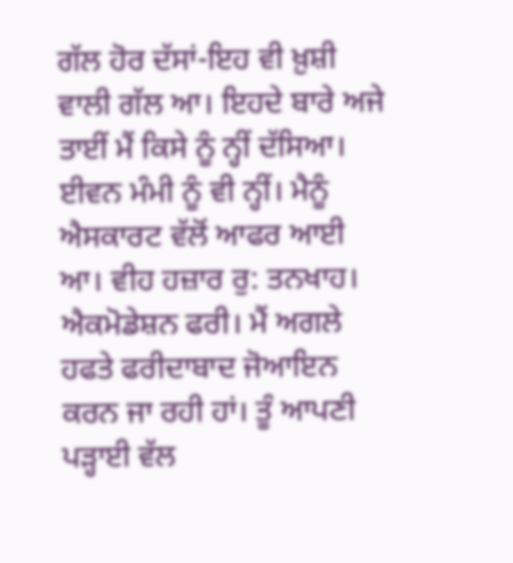ਗੱਲ ਹੋਰ ਦੱਸਾਂ-ਇਹ ਵੀ ਖ਼ੁਸ਼ੀ ਵਾਲੀ ਗੱਲ ਆ। ਇਹਦੇ ਬਾਰੇ ਅਜੇ ਤਾਈਂ ਮੈਂ ਕਿਸੇ ਨੂੰ ਨ੍ਹੀਂ ਦੱਸਿਆ। ਈਵਨ ਮੰਮੀ ਨੂੰ ਵੀ ਨ੍ਹੀਂ। ਮੈਨੂੰ ਐਸਕਾਰਟ ਵੱਲੋਂ ਆਫਰ ਆਈ ਆ। ਵੀਹ ਹਜ਼ਾਰ ਰੁ: ਤਨਖਾਹ। ਐਕਮੋਡੇਸ਼ਨ ਫਰੀ। ਮੈਂ ਅਗਲੇ ਹਫਤੇ ਫਰੀਦਾਬਾਦ ਜੋਆਇਨ ਕਰਨ ਜਾ ਰਹੀ ਹਾਂ। ਤੂੰ ਆਪਣੀ ਪੜ੍ਹਾਈ ਵੱਲ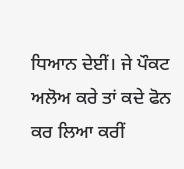ਧਿਆਨ ਦੇਈਂ। ਜੇ ਪੌਕਟ ਅਲੋਅ ਕਰੇ ਤਾਂ ਕਦੇ ਫੋਨ ਕਰ ਲਿਆ ਕਰੀਂ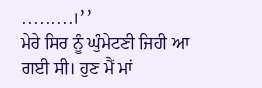.........।’’
ਮੇਰੇ ਸਿਰ ਨੂੰ ਘੁੰਮੇਟਣੀ ਜਿਹੀ ਆ ਗਈ ਸੀ। ਹੁਣ ਮੈਂ ਮਾਂ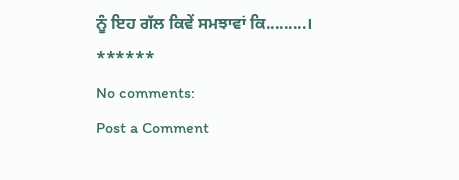ਨੂੰ ਇਹ ਗੱਲ ਕਿਵੇਂ ਸਮਝਾਵਾਂ ਕਿ.........।
******
No comments:
Post a Comment